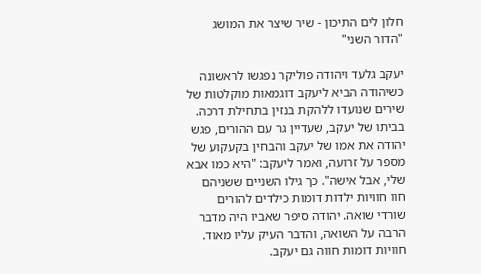חלון לים התיכון - שיר שיצר את המושג "הדור השני"

יעקב גלעד ויהודה פוליקר נפגשו לראשונה כשיהודה הביא ליעקב דוגמאות מוקלטות של שירים שנועדו ללהקת בנזין בתחילת דרכה. בביתו של יעקב, שעדיין גר עם ההורים, פגש יהודה את אמו של יעקב והבחין בקעקוע של מספר על זרועה, ואמר ליעקב: "היא כמו אבא שלי, אבל אישה". כך גילו השניים ששניהם חוו חוויות ילדות דומות כילדים להורים שורדי שואה. יהודה סיפר שאביו היה מדבר הרבה על השואה, והדבר העיק עליו מאוד. חוויות דומות חווה גם יעקב.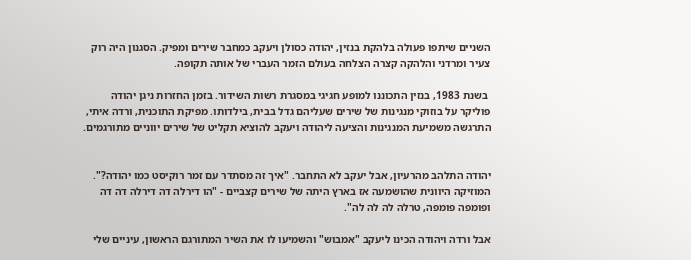השניים שיתפו פעולה בלהקת בנזין, יהודה כסולן ויעקב כמחבר שירים ומפיק. הסגנון היה רוק צעיר ומרדני והלהקה קצרה הצלחה בעולם הזמר העברי של אותה תקופה.

 בשנת 1983, בנזין התכוננו למופע חגיגי במסגרת רשות השידור. בזמן החזרות ניגן יהודה פוליקר על בוזוקי מנגינות של שירים שעליהם גדל בבית, בילדותו. מפיקת התוכנית, ורדה איתי, התרגשה משמיעת המנגינות והציעה ליהודה ויעקב להוציא תקליט של שירים יווניים מתורגמים.


יהודה התלהב מהרעיון, אבל יעקב לא התחבר. "איך זה מסתדר עם זמר רוקיסט כמו יהודה?". המוזיקה היוונית שהושמעה אז בארץ היתה של שירים קצביים - "הו דירלה דה דירלה דה דה ופומפה פומפה, טרלה לה לה לה".

אבל ורדה ויהודה הכינו ליעקב "אמבוש" והשמיעו לו את השיר המתורגם הראשון, עיניים שלי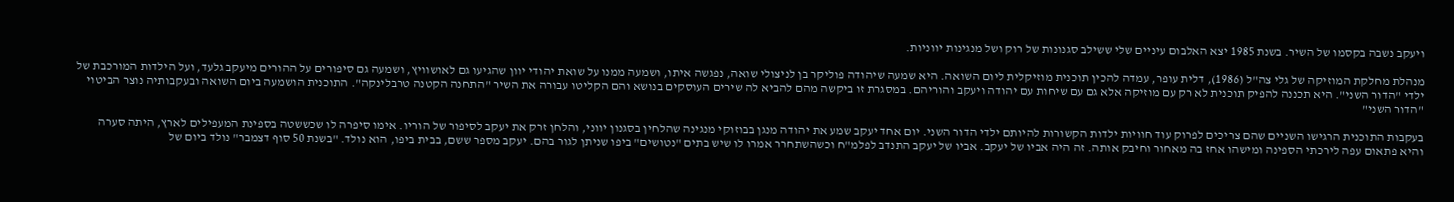ויעקב נשבה בקסמו של השיר. בשנת 1985 יצא האלבום עיניים שלי ששילב סגנונות של רוק ושל מנגינות יווניות.

מנהלת מחלקת המוזיקה של גלי צה"ל (1986), דלית עופר, עמדה להכין תוכנית מוזיקלית ליום השואה. היא שמעה שיהודה פוליקר בן לניצולי שואה, נפגשה איתו, ושמעה ממנו על שואת יהודי יוון שהגיעו גם לאושוויץ, ושמעה גם סיפורים על ההורים מיעקב גלעד, ועל הילדות המורכבת של ילדי "הדור השני". היא תכננה להפיק תוכנית לא רק עם מוזיקה אלא גם עם שיחות עם יהודה ויעקב והוריהם. במסגרת זו ביקשה מהם להביא לה שירים העוסקים בנושא והם הקליטו עבורה את השיר "התחנה הקטנה טרבלינקה". התוכנית הושמעה ביום השואה ובעקבותיה נוצר הביטוי "הדור השני"

בעקבות התוכנית הרגישו השניים שהם צריכים לפרוק עוד חוויות ילדות הקשורות להיותם ילדי הדור השני. יום אחד יעקב שמע את יהודה מנגן בבוזוקי מנגינה שהלחין בסגנון יווני, והלחן זרק את יעקב לסיפור של הוריו. אימו סיפרה לו שכששטה בספינת המעפילים לארץ, היתה סערה והיא פתאום עפה לירכתי הספינה ומישהו אחז בה מאחור וחיבק אותה. זה היה אביו של יעקב. אביו של יעקב התנדב לפלמ"ח וכשהשתחרר אמרו לו שיש בתים "נטושים" ביפו שניתן לגור בהם. יעקב מספר ששם, בבית ביפו, הוא נולד. "בשנת 50 סוף דצמבר" נולד ביום של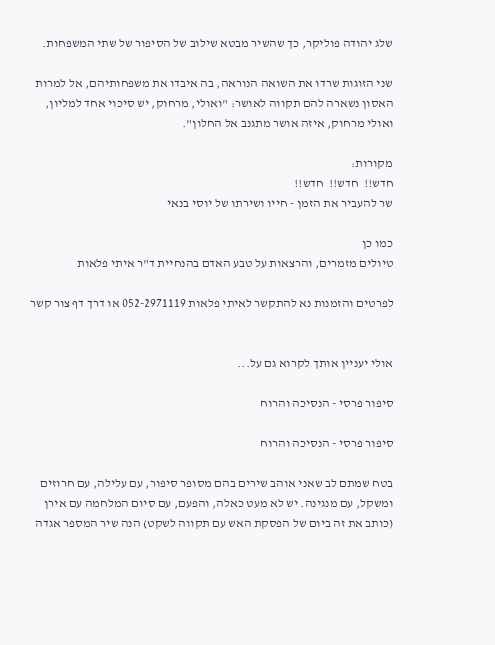שלג יהודה פוליקר, כך שהשיר מבטא שילוב של הסיפור של שתי המשפחות.

שני הזוגות שרדו את השואה הנוראה, בה איבדו את משפחותיהם, אל למרות האסון נשארה להם תקווה לאושר: "ואולי, מרחוק, יש סיכוי אחד למליון, ואולי מרחוק, איזה אושר מתגנב אל החלון".

מקורות:
חדש!!  חדש!!  חדש!!
שר להעביר את הזמן - חייו ושירתו של יוסי בנאי

כמו כן
טיולים מזמרים, והרצאות על טבע האדם בהנחיית ד"ר איתי פלאות

לפרטים והזמנות נא להתקשר לאיתי פלאות 052-2971119 או דרך דף צור קשר


אולי יעניין אותך לקרוא גם על...

סיפור פרסי - הנסיכה והרוח

סיפור פרסי - הנסיכה והרוח

בטח שמתם לב שאני אוהב שירים בהם מסופר סיפור, עם עלילה, עם חרוזים ומשקל, עם מנגינה. יש לא מעט כאלה, והפעם, עם סיום המלחמה עם אירן (כותב את זה ביום של הפסקת האש עם תקווה לשקט) הנה שיר המספר אגדה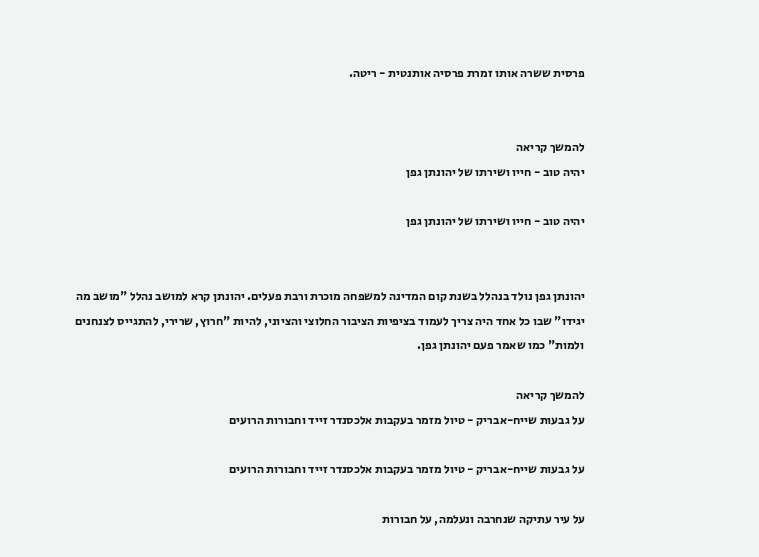פרסית ששרה אותו זמרת פרסיה אותנטית - ריטה.


להמשך קריאה
יהיה טוב - חייו ושירתו של יהונתן גפן

יהיה טוב - חייו ושירתו של יהונתן גפן


יהונתן גפן נולד בנהלל בשנת קום המדינה למשפחה מוכרת ורבת פעלים. יהונתן קרא למושב נהלל "מושב מה יגידו" שבו כל אחד היה צריך לעמוד בציפיות הציבור החלוצי והציוני, להיות "חרוץ, שרירי, להתגייס לצנחנים ולמות" כמו שאמר פעם יהונתן גפן.

להמשך קריאה
על גבעות שייח-אבריק - טיול מזמר בעקבות אלכסנדר זייד וחבורות הרועים

על גבעות שייח-אבריק - טיול מזמר בעקבות אלכסנדר זייד וחבורות הרועים

על עיר עתיקה שנחרבה ונעלמה, על חבורות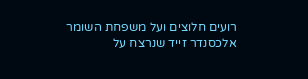רועים חלוצים ועל משפחת השומר אלכסנדר זייד שנרצח על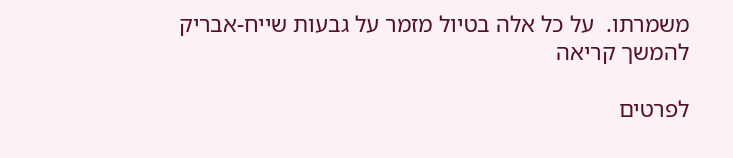משמרתו.  על כל אלה בטיול מזמר על גבעות שייח-אבריק
להמשך קריאה

לפרטים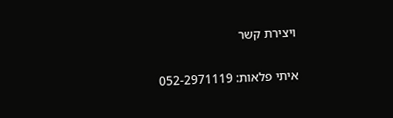ויצירת קשר

איתי פלאות: 052-2971119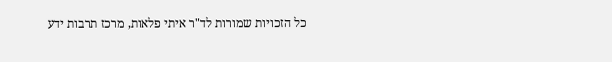כל הזכויות שמורות לד"ר איתי פלאות, מרכז תרבות ידע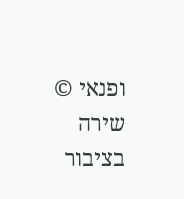ופנאי © שירה בציבור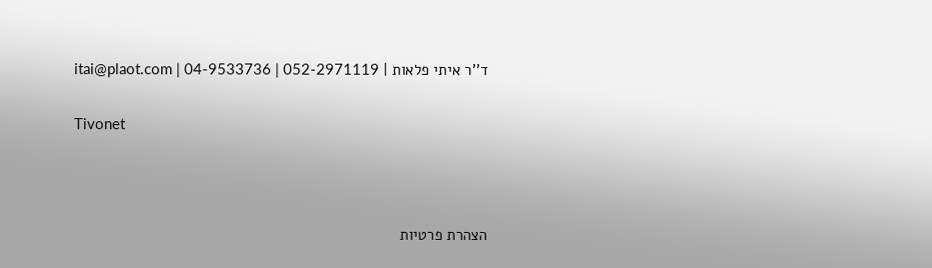ד''ר איתי פלאות | itai@plaot.com | 04-9533736 | 052-2971119

Tivonet



הצהרת פרטיות